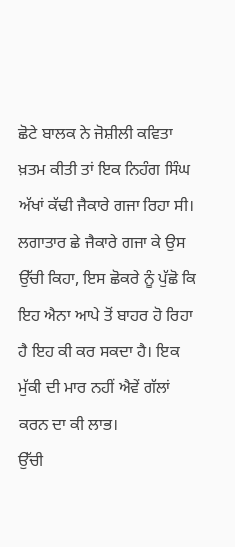ਛੋਟੇ ਬਾਲਕ ਨੇ ਜੋਸ਼ੀਲੀ ਕਵਿਤਾ ਖ਼ਤਮ ਕੀਤੀ ਤਾਂ ਇਕ ਨਿਹੰਗ ਸਿੰਘ ਅੱਖਾਂ ਕੱਢੀ ਜੈਕਾਰੇ ਗਜਾ ਰਿਹਾ ਸੀ। ਲਗਾਤਾਰ ਛੇ ਜੈਕਾਰੇ ਗਜਾ ਕੇ ਉਸ ਉੱਚੀ ਕਿਹਾ, ਇਸ ਛੋਕਰੇ ਨੂੰ ਪੁੱਛੋ ਕਿ ਇਹ ਐਨਾ ਆਪੇ ਤੋਂ ਬਾਹਰ ਹੋ ਰਿਹਾ ਹੈ ਇਹ ਕੀ ਕਰ ਸਕਦਾ ਹੈ। ਇਕ ਮੁੱਕੀ ਦੀ ਮਾਰ ਨਹੀਂ ਐਵੇਂ ਗੱਲਾਂ ਕਰਨ ਦਾ ਕੀ ਲਾਭ।
ਉੱਚੀ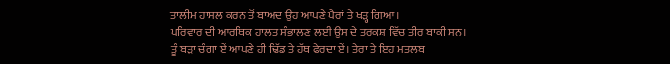ਤਾਲੀਮ ਹਾਸਲ ਕਰਨ ਤੋਂ ਬਾਅਦ ਉਹ ਆਪਣੇ ਪੈਰਾਂ ਤੇ ਖੜ੍ਹ ਗਿਆ।
ਪਰਿਵਾਰ ਦੀ ਆਰਥਿਕ ਹਾਲਤ ਸੰਭਾਲਣ ਲਈ ਉਸ ਦੇ ਤਰਕਸ਼ ਵਿੱਚ ਤੀਰ ਬਾਕੀ ਸਨ।
ਤੂੰ ਬੜਾ ਚੰਗਾ ਏਂ ਆਪਣੇ ਹੀ ਢਿੱਡ ਤੇ ਹੱਥ ਫੇਰਦਾ ਏਂ। ਤੇਰਾ ਤੇ ਇਹ ਮਤਲਬ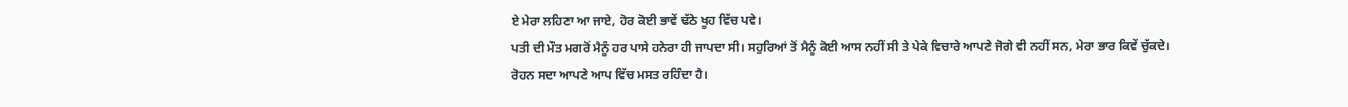ਏ ਮੇਰਾ ਲਹਿਣਾ ਆ ਜਾਏ, ਹੋਰ ਕੋਈ ਭਾਵੇਂ ਢੱਠੇ ਖੂਹ ਵਿੱਚ ਪਵੇ।
ਪਤੀ ਦੀ ਮੌਤ ਮਗਰੋਂ ਮੈਨੂੰ ਹਰ ਪਾਸੇ ਹਨੇਰਾ ਹੀ ਜਾਪਦਾ ਸੀ। ਸਹੁਰਿਆਂ ਤੋਂ ਮੈਨੂੰ ਕੋਈ ਆਸ ਨਹੀਂ ਸੀ ਤੇ ਪੇਕੇ ਵਿਚਾਰੇ ਆਪਣੇ ਜੋਗੇ ਵੀ ਨਹੀਂ ਸਨ, ਮੇਰਾ ਭਾਰ ਕਿਵੇਂ ਚੁੱਕਦੇ।
ਰੋਹਨ ਸਦਾ ਆਪਣੇ ਆਪ ਵਿੱਚ ਮਸਤ ਰਹਿੰਦਾ ਹੈ।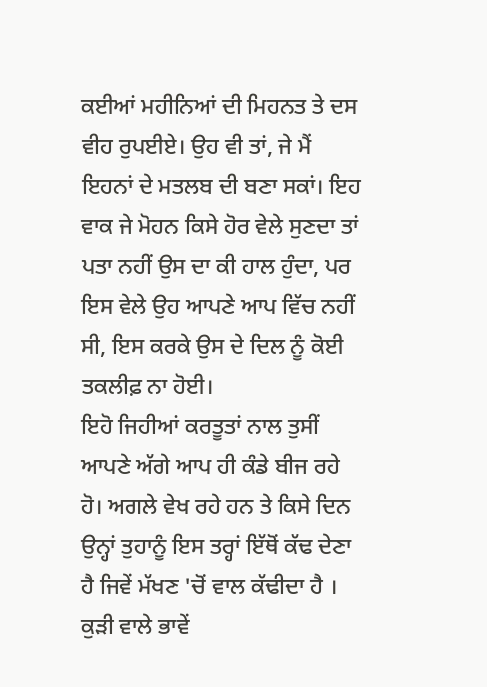ਕਈਆਂ ਮਹੀਨਿਆਂ ਦੀ ਮਿਹਨਤ ਤੇ ਦਸ ਵੀਹ ਰੁਪਈਏ। ਉਹ ਵੀ ਤਾਂ, ਜੇ ਮੈਂ ਇਹਨਾਂ ਦੇ ਮਤਲਬ ਦੀ ਬਣਾ ਸਕਾਂ। ਇਹ ਵਾਕ ਜੇ ਮੋਹਨ ਕਿਸੇ ਹੋਰ ਵੇਲੇ ਸੁਣਦਾ ਤਾਂ ਪਤਾ ਨਹੀਂ ਉਸ ਦਾ ਕੀ ਹਾਲ ਹੁੰਦਾ, ਪਰ ਇਸ ਵੇਲੇ ਉਹ ਆਪਣੇ ਆਪ ਵਿੱਚ ਨਹੀਂ ਸੀ, ਇਸ ਕਰਕੇ ਉਸ ਦੇ ਦਿਲ ਨੂੰ ਕੋਈ ਤਕਲੀਫ਼ ਨਾ ਹੋਈ।
ਇਹੋ ਜਿਹੀਆਂ ਕਰਤੂਤਾਂ ਨਾਲ ਤੁਸੀਂ ਆਪਣੇ ਅੱਗੇ ਆਪ ਹੀ ਕੰਡੇ ਬੀਜ ਰਹੇ ਹੋ। ਅਗਲੇ ਵੇਖ ਰਹੇ ਹਨ ਤੇ ਕਿਸੇ ਦਿਨ ਉਨ੍ਹਾਂ ਤੁਹਾਨੂੰ ਇਸ ਤਰ੍ਹਾਂ ਇੱਥੋਂ ਕੱਢ ਦੇਣਾ ਹੈ ਜਿਵੇਂ ਮੱਖਣ 'ਚੋਂ ਵਾਲ ਕੱਢੀਦਾ ਹੈ ।
ਕੁੜੀ ਵਾਲੇ ਭਾਵੇਂ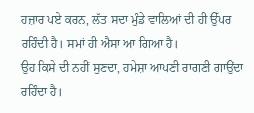ਹਜ਼ਾਰ ਪਏ ਕਰਨ, ਲੱਤ ਸਦਾ ਮੁੰਡੇ ਵਾਲਿਆਂ ਦੀ ਹੀ ਉੱਪਰ ਰਹਿੰਦੀ ਹੈ। ਸਮਾਂ ਹੀ ਐਸਾ ਆ ਗਿਆ ਹੈ।
ਉਹ ਕਿਸੇ ਦੀ ਨਹੀਂ ਸੁਣਦਾ, ਹਮੇਸ਼ਾ ਆਪਣੀ ਰਾਗਣੀ ਗਾਉਂਦਾ ਰਹਿੰਦਾ ਹੈ।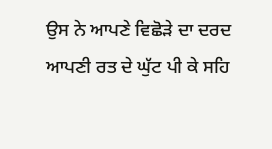ਉਸ ਨੇ ਆਪਣੇ ਵਿਛੋੜੇ ਦਾ ਦਰਦ ਆਪਣੀ ਰਤ ਦੇ ਘੁੱਟ ਪੀ ਕੇ ਸਹਿ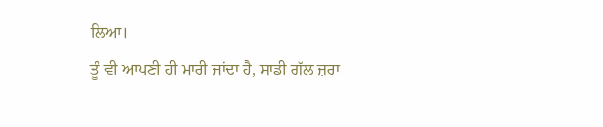ਲਿਆ।
ਤੂੰ ਵੀ ਆਪਣੀ ਹੀ ਮਾਰੀ ਜਾਂਦਾ ਹੈ, ਸਾਡੀ ਗੱਲ ਜ਼ਰਾ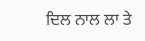ਦਿਲ ਨਾਲ ਲਾ ਤੇ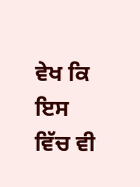ਵੇਖ ਕਿ ਇਸ ਵਿੱਚ ਵੀ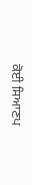ਕੋਈ ਸਿਆਣਪ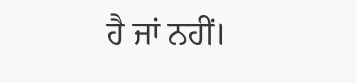ਹੈ ਜਾਂ ਨਹੀਂ।